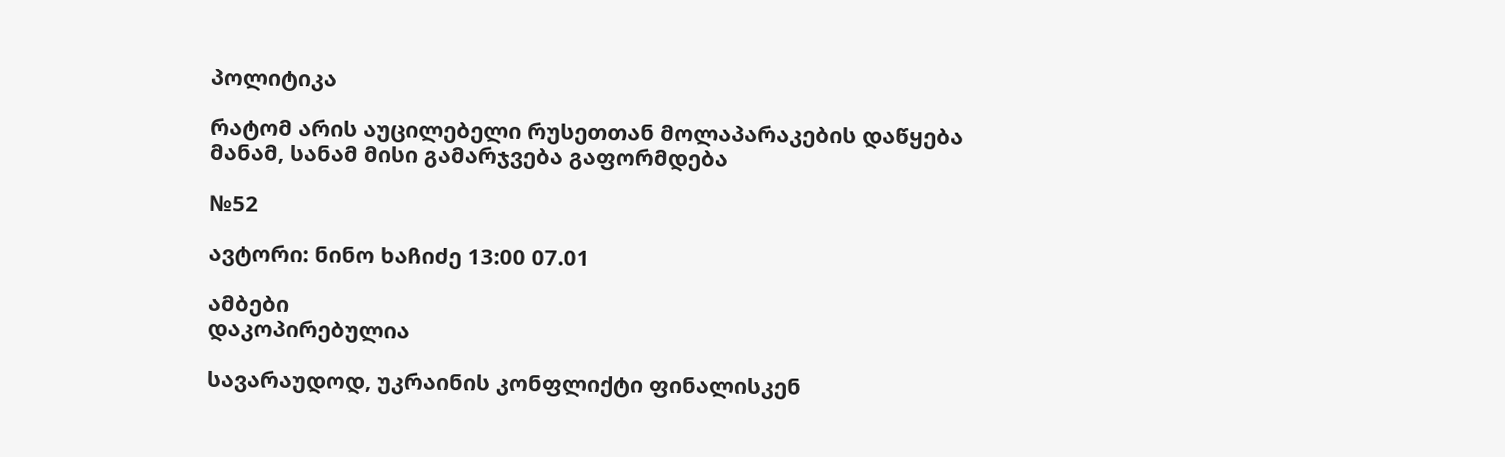პოლიტიკა

რატომ არის აუცილებელი რუსეთთან მოლაპარაკების დაწყება მანამ, სანამ მისი გამარჯვება გაფორმდება

№52

ავტორი: ნინო ხაჩიძე 13:00 07.01

ამბები
დაკოპირებულია

სავარაუდოდ, უკრაინის კონფლიქტი ფინალისკენ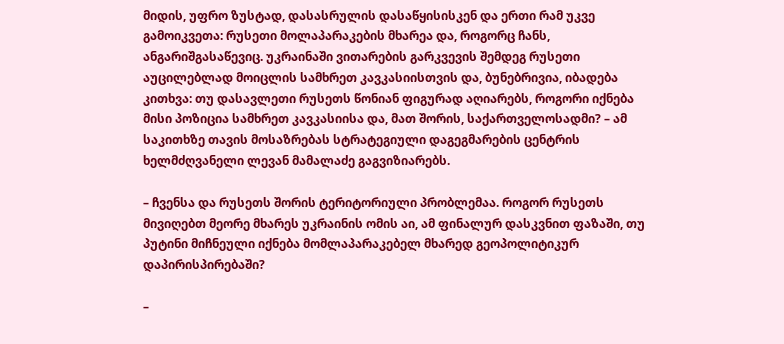მიდის, უფრო ზუსტად, დასასრულის დასაწყისისკენ და ერთი რამ უკვე გამოიკვეთა: რუსეთი მოლაპარაკების მხარეა და, როგორც ჩანს, ანგარიშგასაწევიც. უკრაინაში ვითარების გარკვევის შემდეგ რუსეთი აუცილებლად მოიცლის სამხრეთ კავკასიისთვის და, ბუნებრივია, იბადება კითხვა: თუ დასავლეთი რუსეთს წონიან ფიგურად აღიარებს, როგორი იქნება მისი პოზიცია სამხრეთ კავკასიისა და, მათ შორის, საქართველოსადმი? – ამ საკითხზე თავის მოსაზრებას სტრატეგიული დაგეგმარების ცენტრის ხელმძღვანელი ლევან მამალაძე გაგვიზიარებს.

– ჩვენსა და რუსეთს შორის ტერიტორიული პრობლემაა. როგორ რუსეთს მივიღებთ მეორე მხარეს უკრაინის ომის აი, ამ ფინალურ დასკვნით ფაზაში, თუ პუტინი მიჩნეული იქნება მომლაპარაკებელ მხარედ გეოპოლიტიკურ დაპირისპირებაში?

–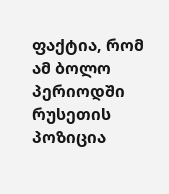ფაქტია, რომ ამ ბოლო პერიოდში რუსეთის პოზიცია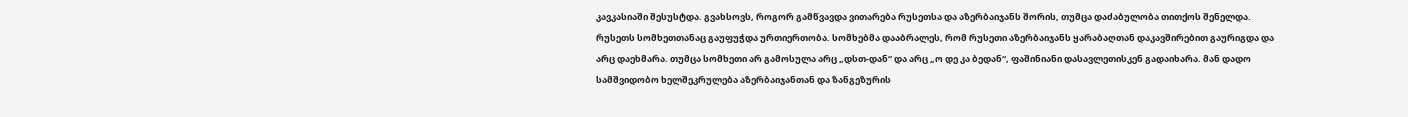კავკასიაში შესუსტდა. გვახსოვს, როგორ გამწვავდა ვითარება რუსეთსა და აზერბაიჯანს შორის, თუმცა დაძაბულობა თითქოს შენელდა. რუსეთს სომხეთთანაც გაუფუჭდა ურთიერთობა. სომხებმა დააბრალეს, რომ რუსეთი აზერბაიჯანს ყარაბაღთან დაკავშირებით გაურიგდა და არც დაეხმარა. თუმცა სომხეთი არ გამოსულა არც „დსთ-დან“ და არც „ო დე კა ბედან“, ფაშინიანი დასავლეთისკენ გადაიხარა. მან დადო სამშვიდობო ხელშეკრულება აზერბაიჯანთან და ზანგეზურის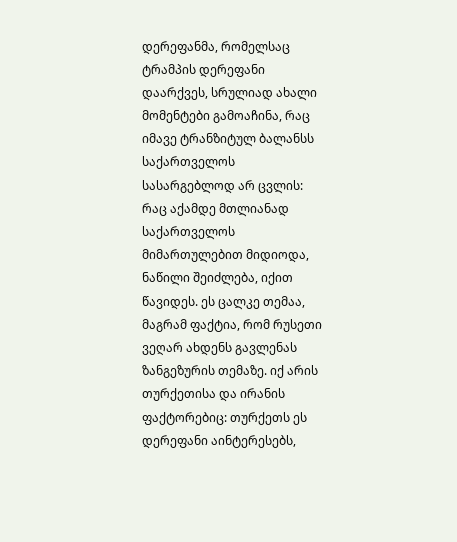დერეფანმა, რომელსაც ტრამპის დერეფანი დაარქვეს, სრულიად ახალი მომენტები გამოაჩინა, რაც იმავე ტრანზიტულ ბალანსს საქართველოს სასარგებლოდ არ ცვლის: რაც აქამდე მთლიანად საქართველოს მიმართულებით მიდიოდა, ნაწილი შეიძლება, იქით წავიდეს. ეს ცალკე თემაა, მაგრამ ფაქტია, რომ რუსეთი ვეღარ ახდენს გავლენას ზანგეზურის თემაზე. იქ არის თურქეთისა და ირანის ფაქტორებიც: თურქეთს ეს დერეფანი აინტერესებს,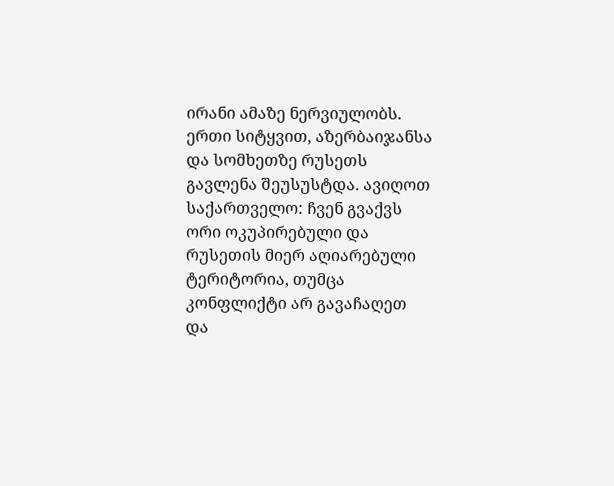ირანი ამაზე ნერვიულობს. ერთი სიტყვით, აზერბაიჯანსა და სომხეთზე რუსეთს გავლენა შეუსუსტდა. ავიღოთ საქართველო: ჩვენ გვაქვს ორი ოკუპირებული და რუსეთის მიერ აღიარებული ტერიტორია, თუმცა კონფლიქტი არ გავაჩაღეთ და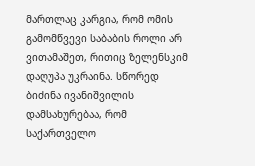მართლაც კარგია, რომ ომის გამომწვევი საბაბის როლი არ ვითამაშეთ, რითიც ზელენსკიმ დაღუპა უკრაინა. სწორედ ბიძინა ივანიშვილის დამსახურებაა, რომ საქართველო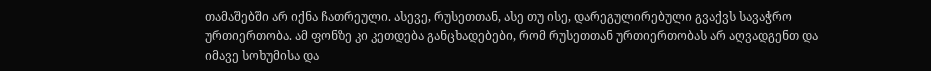თამაშებში არ იქნა ჩათრეული. ასევე, რუსეთთან, ასე თუ ისე, დარეგულირებული გვაქვს სავაჭრო ურთიერთობა. ამ ფონზე კი კეთდება განცხადებები, რომ რუსეთთან ურთიერთობას არ აღვადგენთ და იმავე სოხუმისა და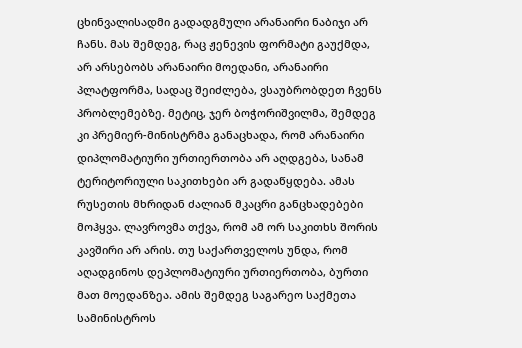ცხინვალისადმი გადადგმული არანაირი ნაბიჯი არ ჩანს. მას შემდეგ, რაც ჟენევის ფორმატი გაუქმდა, არ არსებობს არანაირი მოედანი, არანაირი პლატფორმა, სადაც შეიძლება, ვსაუბრობდეთ ჩვენს პრობლემებზე. მეტიც, ჯერ ბოჭორიშვილმა, შემდეგ კი პრემიერ-მინისტრმა განაცხადა, რომ არანაირი დიპლომატიური ურთიერთობა არ აღდგება, სანამ ტერიტორიული საკითხები არ გადაწყდება. ამას რუსეთის მხრიდან ძალიან მკაცრი განცხადებები მოჰყვა. ლავროვმა თქვა, რომ ამ ორ საკითხს შორის კავშირი არ არის. თუ საქართველოს უნდა, რომ აღადგინოს დეპლომატიური ურთიერთობა, ბურთი მათ მოედანზეა. ამის შემდეგ საგარეო საქმეთა სამინისტროს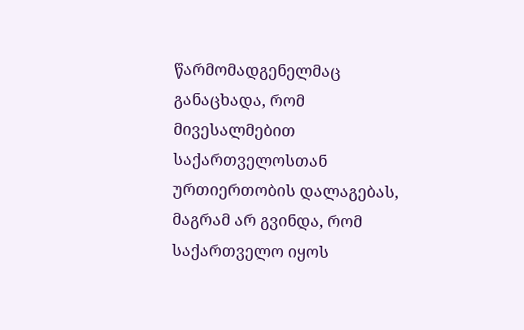წარმომადგენელმაც განაცხადა, რომ მივესალმებით საქართველოსთან ურთიერთობის დალაგებას, მაგრამ არ გვინდა, რომ საქართველო იყოს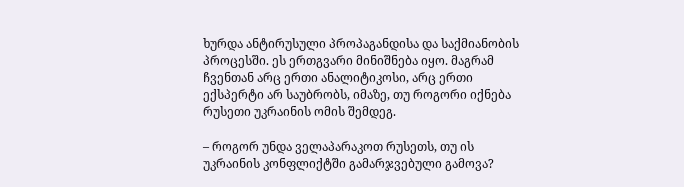ხურდა ანტირუსული პროპაგანდისა და საქმიანობის პროცესში. ეს ერთგვარი მინიშნება იყო. მაგრამ ჩვენთან არც ერთი ანალიტიკოსი, არც ერთი ექსპერტი არ საუბრობს, იმაზე, თუ როგორი იქნება რუსეთი უკრაინის ომის შემდეგ.

– როგორ უნდა ველაპარაკოთ რუსეთს, თუ ის უკრაინის კონფლიქტში გამარჯვებული გამოვა?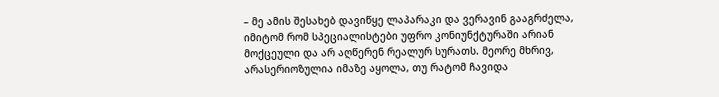– მე ამის შესახებ დავიწყე ლაპარაკი და ვერავინ გააგრძელა, იმიტომ რომ სპეციალისტები უფრო კონიუნქტურაში არიან მოქცეული და არ აღწერენ რეალურ სურათს. მეორე მხრივ, არასერიოზულია იმაზე აყოლა, თუ რატომ ჩავიდა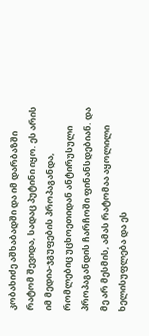კობახიძე აშხაბადში და იმ დარბაზში რატომ შევიდა, სადაც პუტინი იყო. ეს არის იმ მედია-ჯგუფების პროპაგანდა, რომლებიც უცხოეთიდან ანტირუსული პროპაგანდის ჩარჩოში ფინანსდებიან. და მე არ მესმის, ამას რატომაა აყოლილი ხელისუფლება და ეს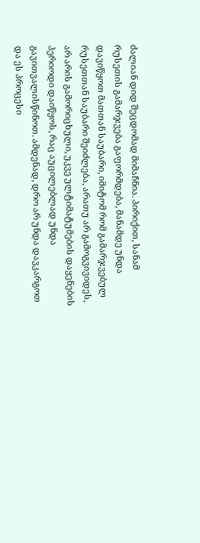ძალიან დიდ შეცდომად მიმაჩნია. პირიქით, სანამ რუსეთის გამარჯვება გაფორმდება, მანამდე უნდა დავიწყოთ მათთან საუბარი, იმიტომ რომ გამარჯვებულ რუსეთთან საუბარი შეიძლება, არათუ არ გამოგვივიდეს, არ არის გამორიცხული, უკვე ულტიმატუმების დაყენების პერიოდი დაიწყოს, რაც აუცილებლად უნდა გავითვალისწინოთ. ამდენად, დრო არ უნდა დავკარგოთ და ეს პროცესი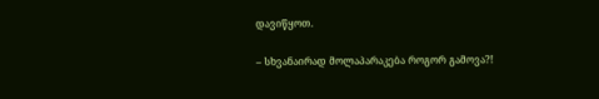დავიწყოთ.

– სხვანაირად მოლაპარაკება როგორ გამოვა?!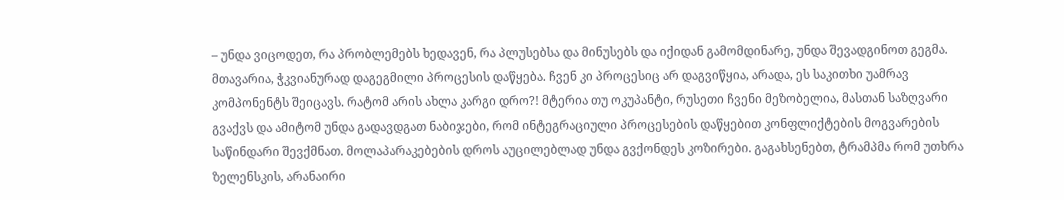– უნდა ვიცოდეთ, რა პრობლემებს ხედავენ, რა პლუსებსა და მინუსებს და იქიდან გამომდინარე, უნდა შევადგინოთ გეგმა. მთავარია, ჭკვიანურად დაგეგმილი პროცესის დაწყება. ჩვენ კი პროცესიც არ დაგვიწყია, არადა, ეს საკითხი უამრავ კომპონენტს შეიცავს. რატომ არის ახლა კარგი დრო?! მტერია თუ ოკუპანტი, რუსეთი ჩვენი მეზობელია, მასთან საზღვარი გვაქვს და ამიტომ უნდა გადავდგათ ნაბიჯები, რომ ინტეგრაციული პროცესების დაწყებით კონფლიქტების მოგვარების საწინდარი შევქმნათ. მოლაპარაკებების დროს აუცილებლად უნდა გვქონდეს კოზირები. გაგახსენებთ, ტრამპმა რომ უთხრა ზელენსკის, არანაირი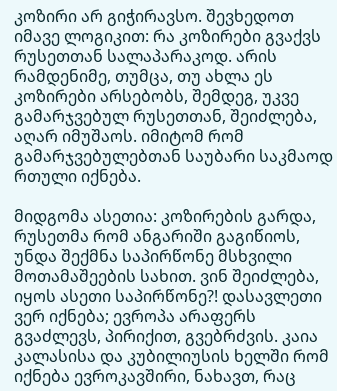კოზირი არ გიჭირავსო. შევხედოთ იმავე ლოგიკით: რა კოზირები გვაქვს რუსეთთან სალაპარაკოდ. არის რამდენიმე, თუმცა, თუ ახლა ეს კოზირები არსებობს, შემდეგ, უკვე გამარჯვებულ რუსეთთან, შეიძლება, აღარ იმუშაოს. იმიტომ რომ გამარჯვებულებთან საუბარი საკმაოდ რთული იქნება.

მიდგომა ასეთია: კოზირების გარდა, რუსეთმა რომ ანგარიში გაგიწიოს, უნდა შექმნა საპირწონე მსხვილი მოთამაშეების სახით. ვინ შეიძლება, იყოს ასეთი საპირწონე?! დასავლეთი ვერ იქნება; ევროპა არაფერს გვაძლევს, პირიქით, გვებრძვის. კაია კალასისა და კუბილიუსის ხელში რომ იქნება ევროკავშირი, ნახავთ, რაც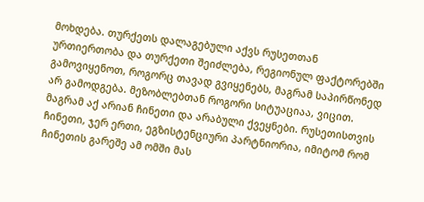მოხდება. თურქეთს დალაგებული აქვს რუსეთთან ურთიერთობა და თურქეთი შეიძლება, რეგიონულ ფაქტორებში გამოვიყენოთ, როგორც თავად გვიყენებს, მაგრამ საპირწონედ არ გამოდგება. მეზობლებთან როგორი სიტუაციაა, ვიცით. მაგრამ აქ არიან ჩინეთი და არაბული ქვეყნები. რუსეთისთვის ჩინეთი, ჯერ ერთი, ეგზისტენციური პარტნიორია, იმიტომ რომ ჩინეთის გარეშე ამ ომში მას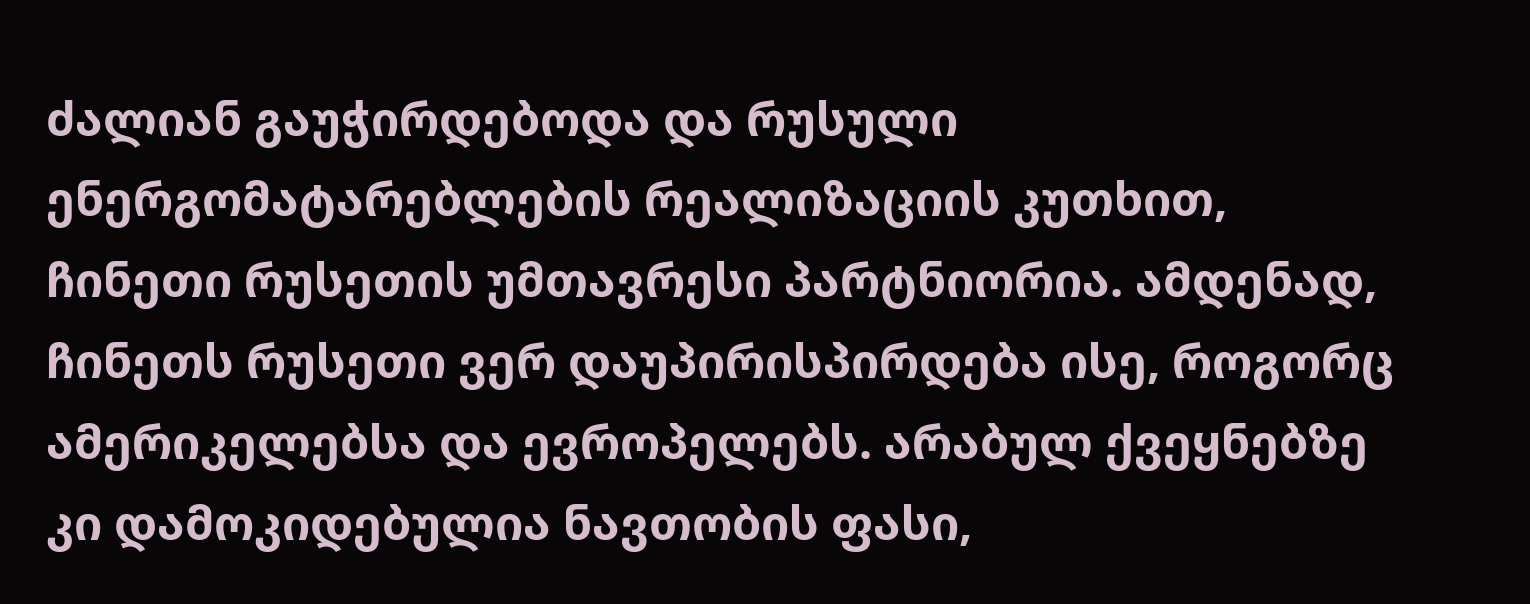ძალიან გაუჭირდებოდა და რუსული ენერგომატარებლების რეალიზაციის კუთხით, ჩინეთი რუსეთის უმთავრესი პარტნიორია. ამდენად, ჩინეთს რუსეთი ვერ დაუპირისპირდება ისე, როგორც ამერიკელებსა და ევროპელებს. არაბულ ქვეყნებზე კი დამოკიდებულია ნავთობის ფასი,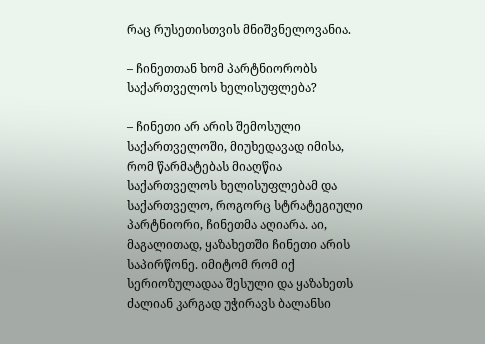რაც რუსეთისთვის მნიშვნელოვანია.

– ჩინეთთან ხომ პარტნიორობს საქართველოს ხელისუფლება?

– ჩინეთი არ არის შემოსული საქართველოში, მიუხედავად იმისა, რომ წარმატებას მიაღწია საქართველოს ხელისუფლებამ და საქართველო, როგორც სტრატეგიული პარტნიორი, ჩინეთმა აღიარა. აი, მაგალითად, ყაზახეთში ჩინეთი არის საპირწონე. იმიტომ რომ იქ სერიოზულადაა შესული და ყაზახეთს ძალიან კარგად უჭირავს ბალანსი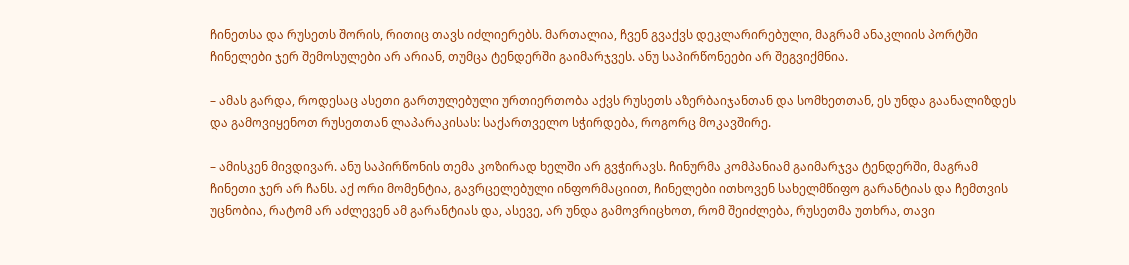ჩინეთსა და რუსეთს შორის, რითიც თავს იძლიერებს. მართალია, ჩვენ გვაქვს დეკლარირებული, მაგრამ ანაკლიის პორტში ჩინელები ჯერ შემოსულები არ არიან, თუმცა ტენდერში გაიმარჯვეს. ანუ საპირწონეები არ შეგვიქმნია.

– ამას გარდა, როდესაც ასეთი გართულებული ურთიერთობა აქვს რუსეთს აზერბაიჯანთან და სომხეთთან, ეს უნდა გაანალიზდეს და გამოვიყენოთ რუსეთთან ლაპარაკისას: საქართველო სჭირდება, როგორც მოკავშირე.

– ამისკენ მივდივარ. ანუ საპირწონის თემა კოზირად ხელში არ გვჭირავს. ჩინურმა კომპანიამ გაიმარჯვა ტენდერში, მაგრამ ჩინეთი ჯერ არ ჩანს. აქ ორი მომენტია, გავრცელებული ინფორმაციით, ჩინელები ითხოვენ სახელმწიფო გარანტიას და ჩემთვის უცნობია, რატომ არ აძლევენ ამ გარანტიას და, ასევე, არ უნდა გამოვრიცხოთ, რომ შეიძლება, რუსეთმა უთხრა, თავი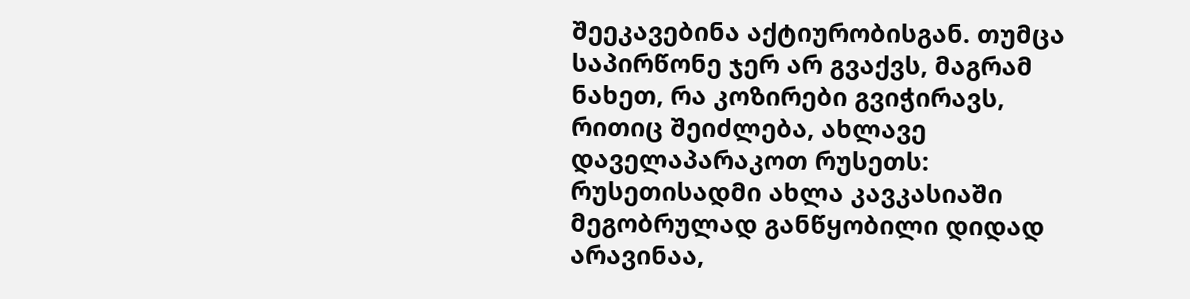შეეკავებინა აქტიურობისგან. თუმცა საპირწონე ჯერ არ გვაქვს, მაგრამ ნახეთ, რა კოზირები გვიჭირავს, რითიც შეიძლება, ახლავე დაველაპარაკოთ რუსეთს: რუსეთისადმი ახლა კავკასიაში მეგობრულად განწყობილი დიდად არავინაა,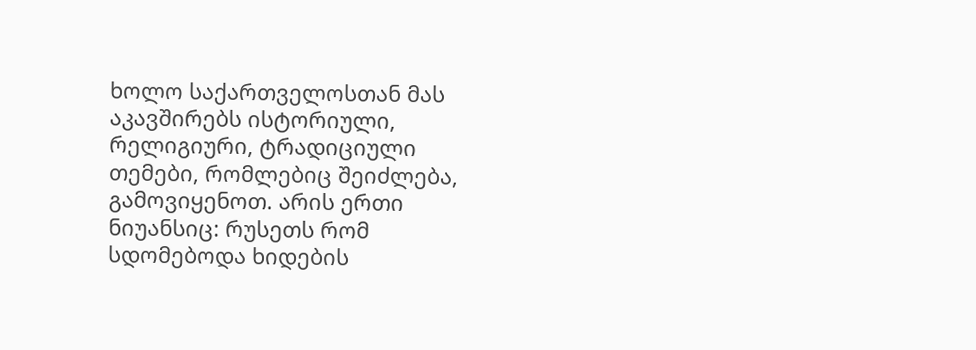ხოლო საქართველოსთან მას აკავშირებს ისტორიული, რელიგიური, ტრადიციული თემები, რომლებიც შეიძლება, გამოვიყენოთ. არის ერთი ნიუანსიც: რუსეთს რომ სდომებოდა ხიდების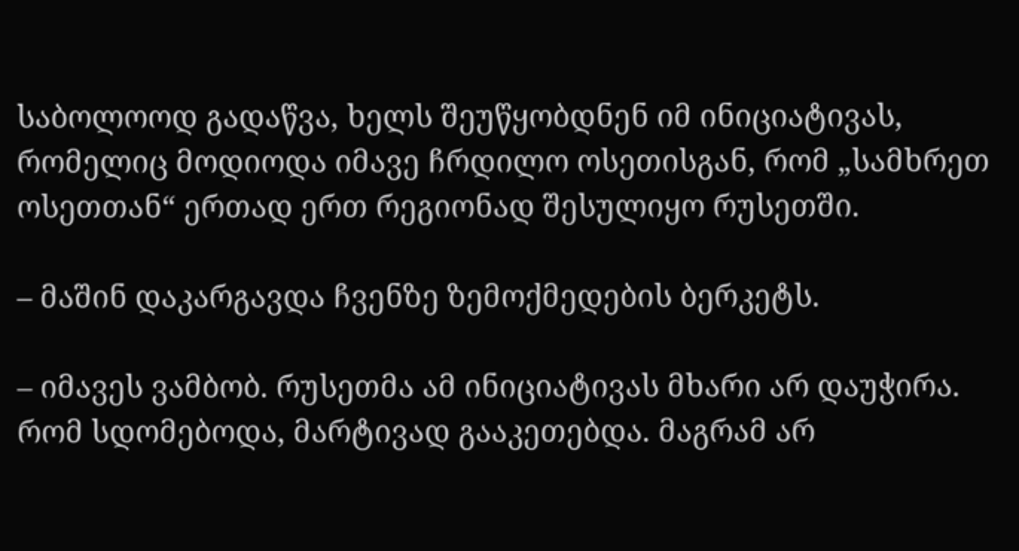საბოლოოდ გადაწვა, ხელს შეუწყობდნენ იმ ინიციატივას, რომელიც მოდიოდა იმავე ჩრდილო ოსეთისგან, რომ „სამხრეთ ოსეთთან“ ერთად ერთ რეგიონად შესულიყო რუსეთში.

– მაშინ დაკარგავდა ჩვენზე ზემოქმედების ბერკეტს.

– იმავეს ვამბობ. რუსეთმა ამ ინიციატივას მხარი არ დაუჭირა. რომ სდომებოდა, მარტივად გააკეთებდა. მაგრამ არ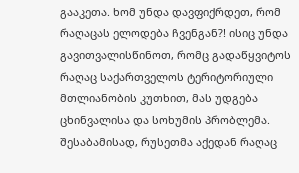გააკეთა. ხომ უნდა დავფიქრდეთ, რომ რაღაცას ელოდება ჩვენგან?! ისიც უნდა გავითვალისწინოთ, რომც გადაწყვიტოს რაღაც საქართველოს ტერიტორიული მთლიანობის კუთხით, მას უდგება ცხინვალისა და სოხუმის პრობლემა. შესაბამისად, რუსეთმა აქედან რაღაც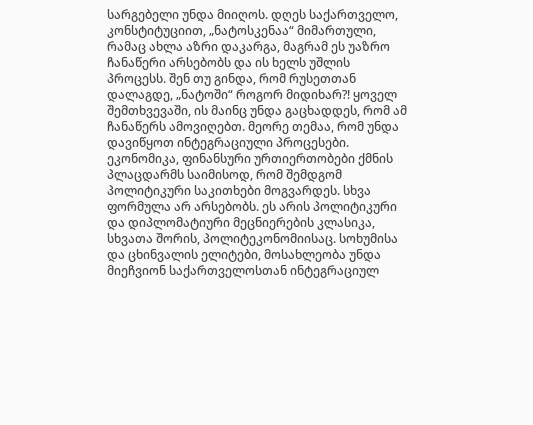სარგებელი უნდა მიიღოს. დღეს საქართველო, კონსტიტუციით, „ნატოსკენაა“ მიმართული, რამაც ახლა აზრი დაკარგა, მაგრამ ეს უაზრო ჩანაწერი არსებობს და ის ხელს უშლის პროცესს. შენ თუ გინდა, რომ რუსეთთან დალაგდე, „ნატოში“ როგორ მიდიხარ?! ყოველ შემთხვევაში, ის მაინც უნდა გაცხადდეს, რომ ამ ჩანაწერს ამოვიღებთ. მეორე თემაა, რომ უნდა დავიწყოთ ინტეგრაციული პროცესები. ეკონომიკა, ფინანსური ურთიერთობები ქმნის პლაცდარმს საიმისოდ, რომ შემდგომ პოლიტიკური საკითხები მოგვარდეს. სხვა ფორმულა არ არსებობს. ეს არის პოლიტიკური და დიპლომატიური მეცნიერების კლასიკა, სხვათა შორის, პოლიტეკონომიისაც. სოხუმისა და ცხინვალის ელიტები, მოსახლეობა უნდა მიეჩვიონ საქართველოსთან ინტეგრაციულ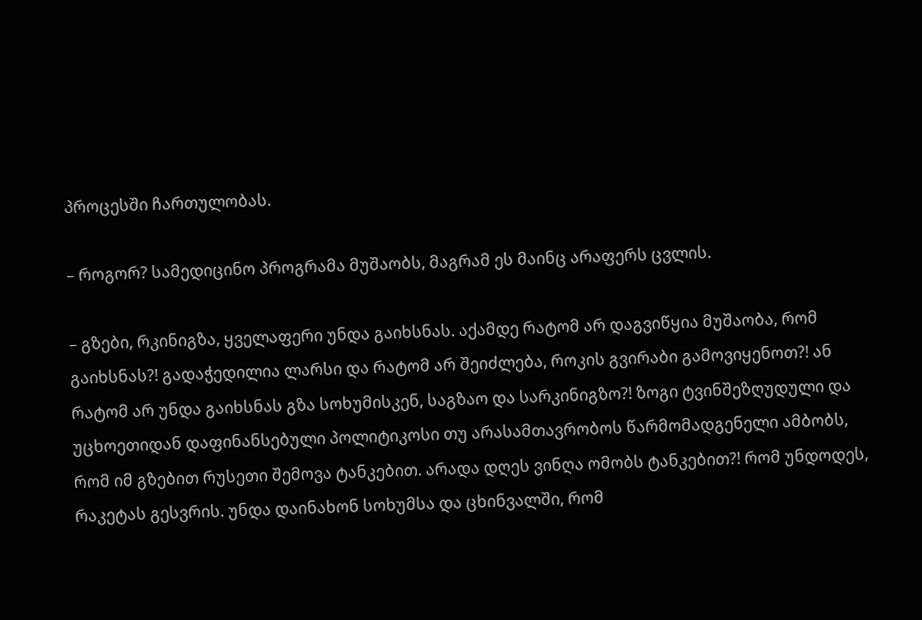პროცესში ჩართულობას.

– როგორ? სამედიცინო პროგრამა მუშაობს, მაგრამ ეს მაინც არაფერს ცვლის.

– გზები, რკინიგზა, ყველაფერი უნდა გაიხსნას. აქამდე რატომ არ დაგვიწყია მუშაობა, რომ გაიხსნას?! გადაჭედილია ლარსი და რატომ არ შეიძლება, როკის გვირაბი გამოვიყენოთ?! ან რატომ არ უნდა გაიხსნას გზა სოხუმისკენ, საგზაო და სარკინიგზო?! ზოგი ტვინშეზღუდული და უცხოეთიდან დაფინანსებული პოლიტიკოსი თუ არასამთავრობოს წარმომადგენელი ამბობს, რომ იმ გზებით რუსეთი შემოვა ტანკებით. არადა დღეს ვინღა ომობს ტანკებით?! რომ უნდოდეს, რაკეტას გესვრის. უნდა დაინახონ სოხუმსა და ცხინვალში, რომ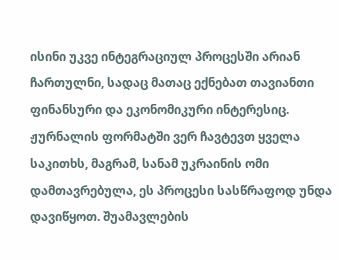ისინი უკვე ინტეგრაციულ პროცესში არიან ჩართულნი, სადაც მათაც ექნებათ თავიანთი ფინანსური და ეკონომიკური ინტერესიც. ჟურნალის ფორმატში ვერ ჩავტევთ ყველა საკითხს, მაგრამ, სანამ უკრაინის ომი დამთავრებულა, ეს პროცესი სასწრაფოდ უნდა დავიწყოთ. შუამავლების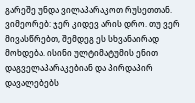გარეშე უნდა ვილაპარაკოთ რუსეთთან. ვიმეორებ: ჯერ კიდევ არის დრო. თუ ვერ მივასწრებთ, შემდეგ ეს სხვანაირად მოხდება. ისინი ულტიმატუმის ენით დაგველაპარაკებიან და პირდაპირ დავალებებს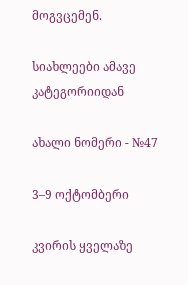მოგვცემენ.

სიახლეები ამავე კატეგორიიდან

ახალი ნომერი - №47

3–9 ოქტომბერი

კვირის ყველაზე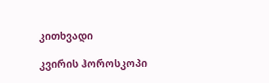კითხვადი

კვირის ჰოროსკოპი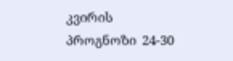კვირის პროგნოზი  24-30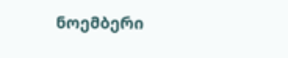ნოემბერი